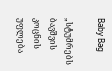Baby Bag

„სტუმრებს ბავშვის კოცნის უფლება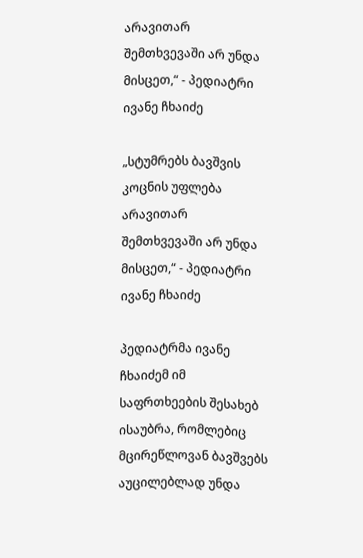არავითარ შემთხვევაში არ უნდა მისცეთ,“ - პედიატრი ივანე ჩხაიძე

„სტუმრებს ბავშვის კოცნის უფლება არავითარ შემთხვევაში არ უნდა მისცეთ,“ - პედიატრი ივანე ჩხაიძე

პედიატრმა ივანე ჩხაიძემ იმ საფრთხეების შესახებ ისაუბრა, რომლებიც მცირეწლოვან ბავშვებს აუცილებლად უნდა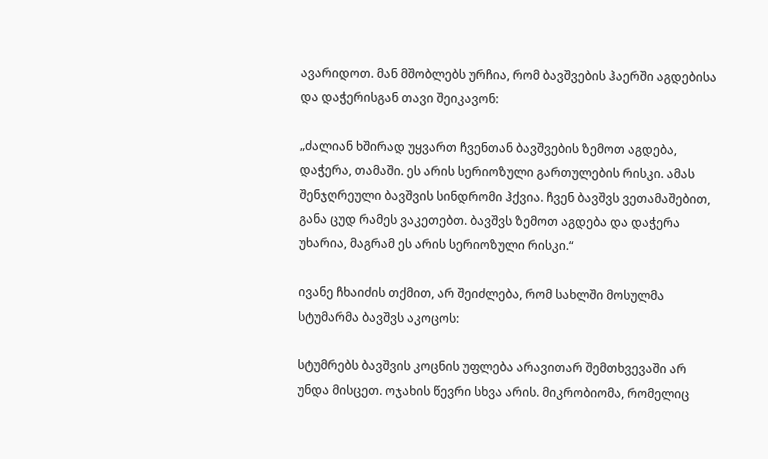ავარიდოთ. მან მშობლებს ურჩია, რომ ბავშვების ჰაერში აგდებისა და დაჭერისგან თავი შეიკავონ:

„ძალიან ხშირად უყვართ ჩვენთან ბავშვების ზემოთ აგდება, დაჭერა, თამაში. ეს არის სერიოზული გართულების რისკი. ამას შენჯღრეული ბავშვის სინდრომი ჰქვია. ჩვენ ბავშვს ვეთამაშებით, განა ცუდ რამეს ვაკეთებთ. ბავშვს ზემოთ აგდება და დაჭერა უხარია, მაგრამ ეს არის სერიოზული რისკი.“

ივანე ჩხაიძის თქმით, არ შეიძლება, რომ სახლში მოსულმა სტუმარმა ბავშვს აკოცოს:

სტუმრებს ბავშვის კოცნის უფლება არავითარ შემთხვევაში არ უნდა მისცეთ. ოჯახის წევრი სხვა არის. მიკრობიომა, რომელიც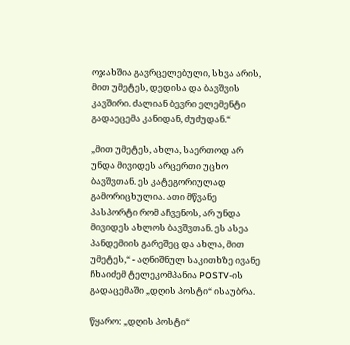ოჯახშია გავრცელებული, სხვა არის, მით უმეტეს, დედისა და ბავშვის კავშირი. ძალიან ბევრი ელემენტი გადაეცემა კანიდან, ძუძუდან.“

„მით უმეტეს, ახლა, საერთოდ არ უნდა მივიდეს არცერთი უცხო ბავშვთან. ეს კატეგორიულად გამორიცხულია. ათი მწვანე პასპორტი რომ აჩვენოს, არ უნდა მივიდეს ახლოს ბავშვთან. ეს ასეა პანდემიის გარეშეც და ახლა, მით უმეტეს,“ - აღნიშნულ საკითხზე ივანე ჩხაიძემ ტელეკომპანია POSTV-ის გადაცემაში „დღის პოსტი“ ისაუბრა.

წყარო: „დღის პოსტი“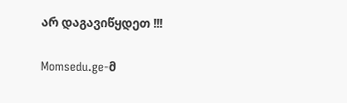არ დაგავიწყდეთ !!!

Momsedu.ge-მ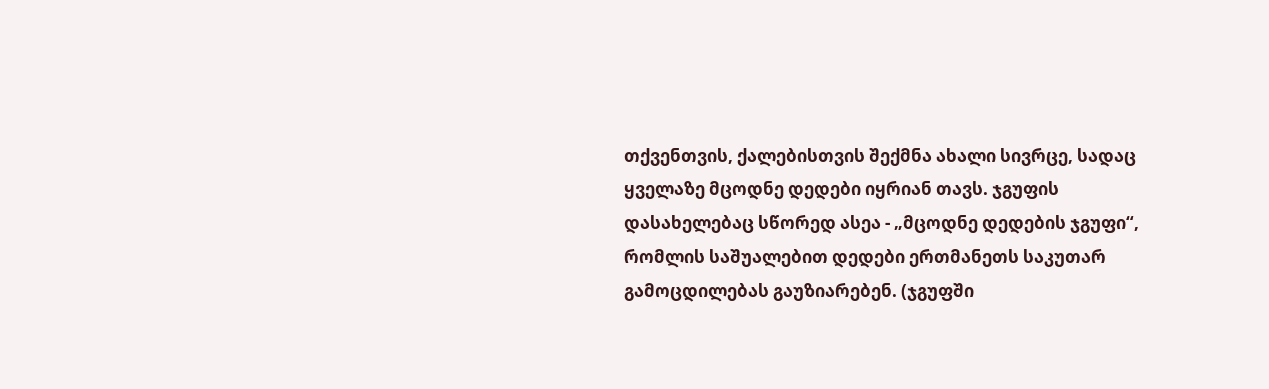თქვენთვის, ქალებისთვის შექმნა ახალი სივრცე, სადაც ყველაზე მცოდნე დედები იყრიან თავს. ჯგუფის დასახელებაც სწორედ ასეა - „მცოდნე დედების ჯგუფი“, რომლის საშუალებით დედები ერთმანეთს საკუთარ გამოცდილებას გაუზიარებენ. (ჯგუფში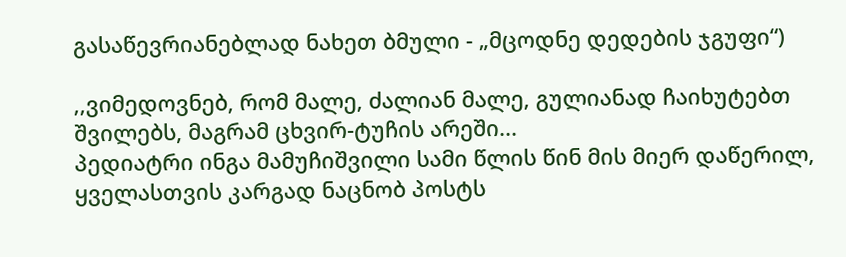გასაწევრიანებლად ნახეთ ბმული - „მცოდნე დედების ჯგუფი“)

,,ვიმედოვნებ, რომ მალე, ძალიან მალე, გულიანად ჩაიხუტებთ შვილებს, მაგრამ ცხვირ-ტუჩის არეში...
პედიატრი ინგა მამუჩიშვილი სამი წლის წინ მის მიერ დაწერილ, ყველასთვის კარგად ნაცნობ პოსტს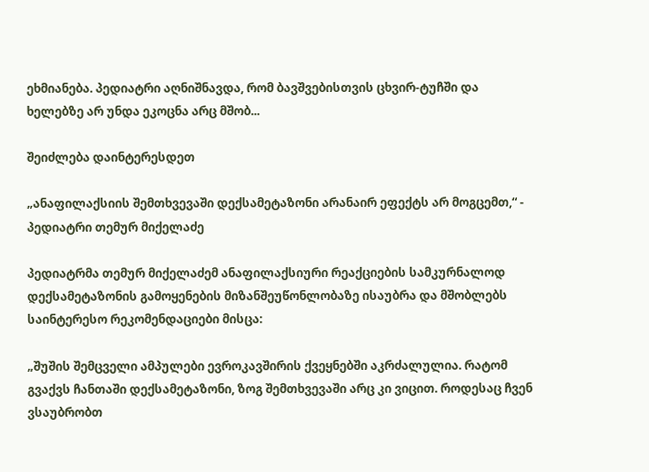ეხმიანება. პედიატრი აღნიშნავდა, რომ ბავშვებისთვის ცხვირ-ტუჩში და ხელებზე არ უნდა ეკოცნა არც მშობ...

შეიძლება დაინტერესდეთ

„ანაფილაქსიის შემთხვევაში დექსამეტაზონი არანაირ ეფექტს არ მოგცემთ,“ - პედიატრი თემურ მიქელაძე

პედიატრმა თემურ მიქელაძემ ანაფილაქსიური რეაქციების სამკურნალოდ დექსამეტაზონის გამოყენების მიზანშეუწონლობაზე ისაუბრა და მშობლებს საინტერესო რეკომენდაციები მისცა:

„შუშის შემცველი ამპულები ევროკავშირის ქვეყნებში აკრძალულია. რატომ გვაქვს ჩანთაში დექსამეტაზონი, ზოგ შემთხვევაში არც კი ვიცით. როდესაც ჩვენ ვსაუბრობთ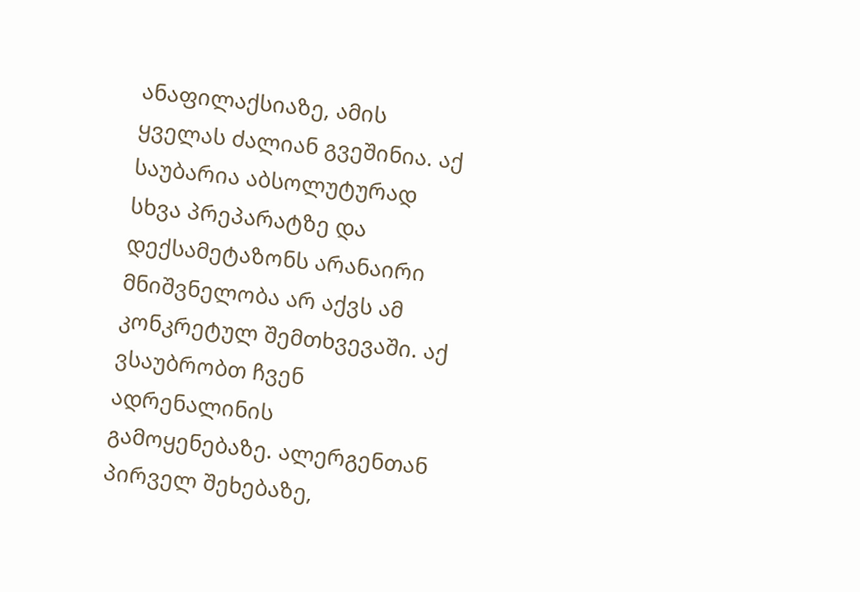ანაფილაქსიაზე, ამის ყველას ძალიან გვეშინია. აქ საუბარია აბსოლუტურად სხვა პრეპარატზე და დექსამეტაზონს არანაირი მნიშვნელობა არ აქვს ამ კონკრეტულ შემთხვევაში. აქ ვსაუბრობთ ჩვენ ადრენალინის გამოყენებაზე. ალერგენთან პირველ შეხებაზე,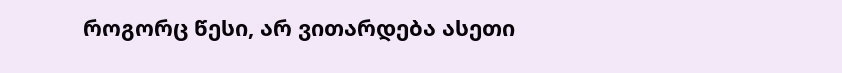როგორც წესი, არ ვითარდება ასეთი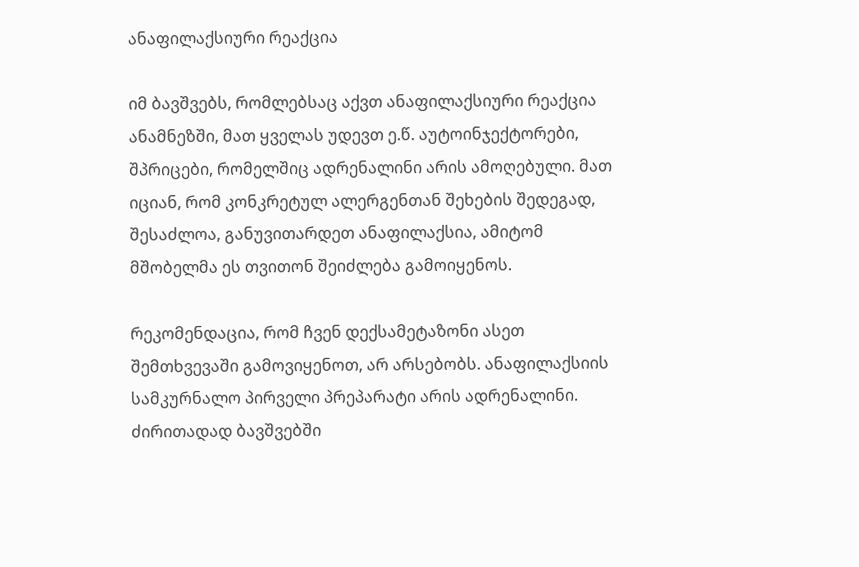ანაფილაქსიური რეაქცია

იმ ბავშვებს, რომლებსაც აქვთ ანაფილაქსიური რეაქცია ანამნეზში, მათ ყველას უდევთ ე.წ. აუტოინჯექტორები, შპრიცები, რომელშიც ადრენალინი არის ამოღებული. მათ იციან, რომ კონკრეტულ ალერგენთან შეხების შედეგად, შესაძლოა, განუვითარდეთ ანაფილაქსია, ამიტომ მშობელმა ეს თვითონ შეიძლება გამოიყენოს.

რეკომენდაცია, რომ ჩვენ დექსამეტაზონი ასეთ შემთხვევაში გამოვიყენოთ, არ არსებობს. ანაფილაქსიის სამკურნალო პირველი პრეპარატი არის ადრენალინი. ძირითადად ბავშვებში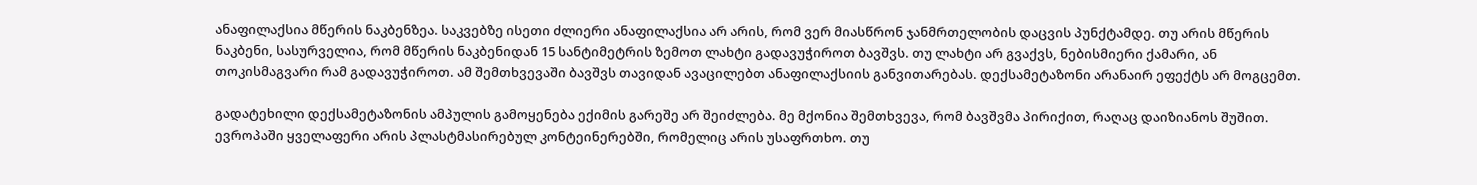ანაფილაქსია მწერის ნაკბენზეა. საკვებზე ისეთი ძლიერი ანაფილაქსია არ არის, რომ ვერ მიასწრონ ჯანმრთელობის დაცვის პუნქტამდე. თუ არის მწერის ნაკბენი, სასურველია, რომ მწერის ნაკბენიდან 15 სანტიმეტრის ზემოთ ლახტი გადავუჭიროთ ბავშვს. თუ ლახტი არ გვაქვს, ნებისმიერი ქამარი, ან თოკისმაგვარი რამ გადავუჭიროთ. ამ შემთხვევაში ბავშვს თავიდან ავაცილებთ ანაფილაქსიის განვითარებას. დექსამეტაზონი არანაირ ეფექტს არ მოგცემთ.

გადატეხილი დექსამეტაზონის ამპულის გამოყენება ექიმის გარეშე არ შეიძლება. მე მქონია შემთხვევა, რომ ბავშვმა პირიქით, რაღაც დაიზიანოს შუშით. ევროპაში ყველაფერი არის პლასტმასირებულ კონტეინერებში, რომელიც არის უსაფრთხო. თუ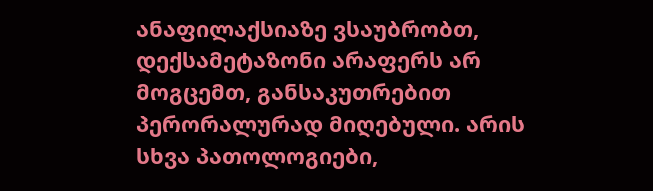ანაფილაქსიაზე ვსაუბრობთ, დექსამეტაზონი არაფერს არ მოგცემთ, განსაკუთრებით პერორალურად მიღებული. არის სხვა პათოლოგიები,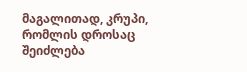მაგალითად, კრუპი, რომლის დროსაც შეიძლება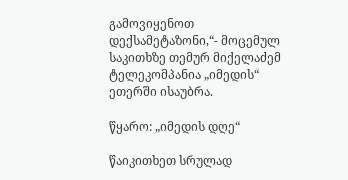გამოვიყენოთ დექსამეტაზონი,“- მოცემულ საკითხზე თემურ მიქელაძემ ტელეკომპანია „იმედის“ ეთერში ისაუბრა.

წყარო: „იმედის დღე“

წაიკითხეთ სრულად